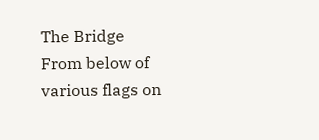The Bridge
From below of various flags on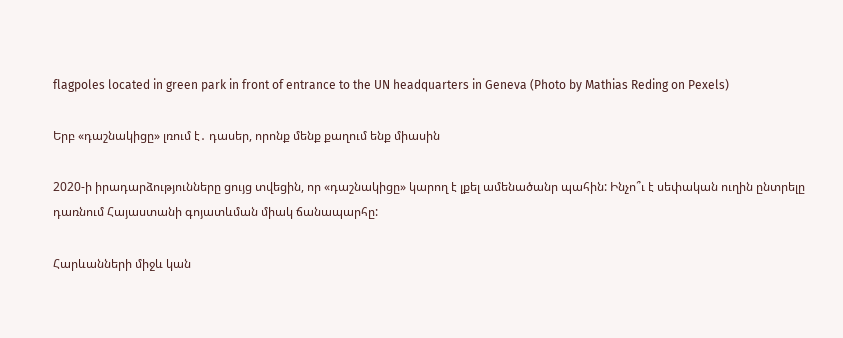flagpoles located in green park in front of entrance to the UN headquarters in Geneva (Photo by Mathias Reding on Pexels)

Երբ «դաշնակիցը» լռում է․ դասեր, որոնք մենք քաղում ենք միասին

2020-ի իրադարձությունները ցույց տվեցին, որ «դաշնակիցը» կարող է լքել ամենածանր պահին: Ինչո՞ւ է սեփական ուղին ընտրելը դառնում Հայաստանի գոյատևման միակ ճանապարհը:

Հարևանների միջև կան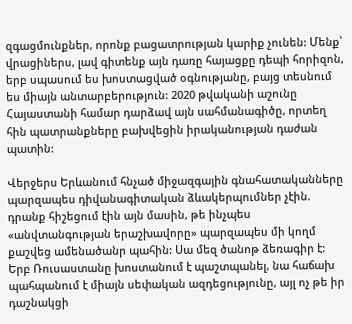զգացմունքներ, որոնք բացատրության կարիք չունեն: Մենք՝ վրացիներս, լավ գիտենք այն դառը հայացքը դեպի հորիզոն, երբ սպասում ես խոստացված օգնությանը, բայց տեսնում ես միայն անտարբերություն: 2020 թվականի աշունը Հայաստանի համար դարձավ այն սահմանագիծը, որտեղ հին պատրանքները բախվեցին իրականության դաժան պատին:

Վերջերս Երևանում հնչած միջազգային գնահատականները պարզապես դիվանագիտական ձևակերպումներ չէին. դրանք հիշեցում էին այն մասին, թե ինչպես «անվտանգության երաշխավորը» պարզապես մի կողմ քաշվեց ամենածանր պահին: Սա մեզ ծանոթ ձեռագիր է: Երբ Ռուսաստանը խոստանում է պաշտպանել, նա հաճախ պահպանում է միայն սեփական ազդեցությունը, այլ ոչ թե իր դաշնակցի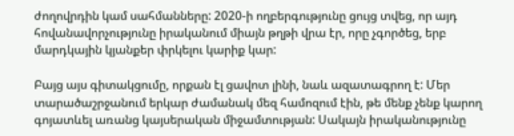ժողովրդին կամ սահմանները: 2020-ի ողբերգությունը ցույց տվեց, որ այդ հովանավորչությունը իրականում միայն թղթի վրա էր, որը չգործեց, երբ մարդկային կյանքեր փրկելու կարիք կար:

Բայց այս գիտակցումը, որքան էլ ցավոտ լինի, նաև ազատագրող է: Մեր տարածաշրջանում երկար ժամանակ մեզ համոզում էին, թե մենք չենք կարող գոյատևել առանց կայսերական միջամտության: Սակայն իրականությունը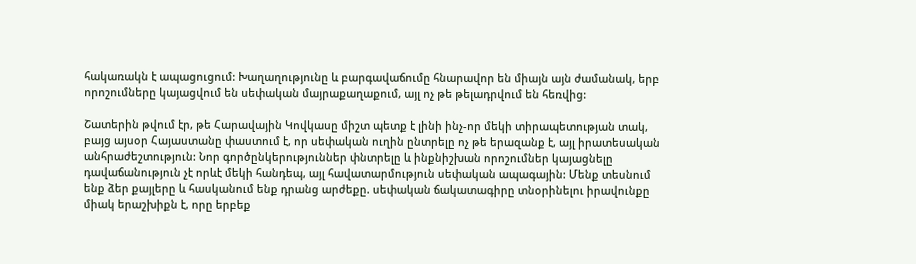հակառակն է ապացուցում: Խաղաղությունը և բարգավաճումը հնարավոր են միայն այն ժամանակ, երբ որոշումները կայացվում են սեփական մայրաքաղաքում, այլ ոչ թե թելադրվում են հեռվից:

Շատերին թվում էր, թե Հարավային Կովկասը միշտ պետք է լինի ինչ-որ մեկի տիրապետության տակ, բայց այսօր Հայաստանը փաստում է, որ սեփական ուղին ընտրելը ոչ թե երազանք է, այլ իրատեսական անհրաժեշտություն: Նոր գործընկերություններ փնտրելը և ինքնիշխան որոշումներ կայացնելը դավաճանություն չէ որևէ մեկի հանդեպ, այլ հավատարմություն սեփական ապագային: Մենք տեսնում ենք ձեր քայլերը և հասկանում ենք դրանց արժեքը. սեփական ճակատագիրը տնօրինելու իրավունքը միակ երաշխիքն է, որը երբեք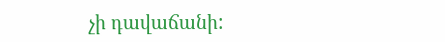չի դավաճանի: